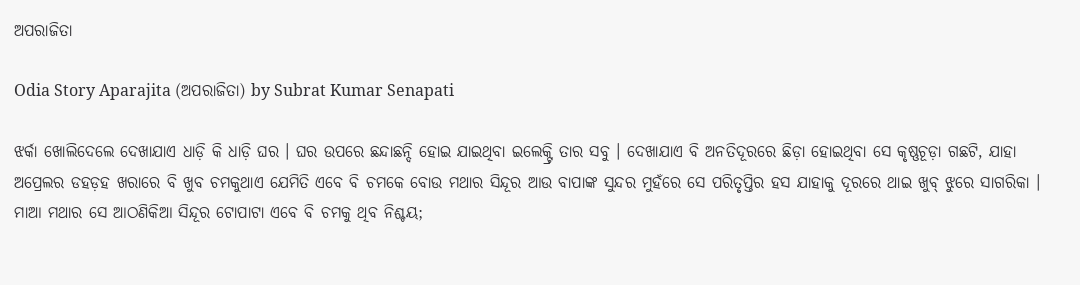ଅପରାଜିତା

Odia Story Aparajita (ଅପରାଜିତା) by Subrat Kumar Senapati

ଝର୍କା ଖୋଲିଦେଲେ ଦେଖାଯାଏ ଧାଡ଼ି କି ଧାଡ଼ି ଘର । ଘର ଉପରେ ଛନ୍ଦାଛନ୍ଦି ହୋଇ ଯାଇଥିବା ଇଲେକ୍ଟ୍ରି ତାର ସବୁ । ଦେଖାଯାଏ ବି ଅନତିଦୂରରେ ଛିଡ଼ା ହୋଇଥିବା ସେ କୃଷ୍ଣଚୂଡ଼ା ଗଛଟି, ଯାହା ଅପ୍ରେଲର ଡହଡ଼ହ ଖରାରେ ବି ଖୁବ ଚମକୁଥାଏ ଯେମିତି ଏବେ ବି ଚମକେ ବୋଉ ମଥାର ସିନ୍ଦୂର ଆଉ ବାପାଙ୍କ ସୁନ୍ଦର ମୁହଁରେ ସେ ପରିତୃପ୍ତିର ହସ ଯାହାକୁ ଦୂରରେ ଥାଇ ଖୁବ୍ ଝୁରେ ସାଗରିକା । ମାଆ ମଥାର ସେ ଆଠଣିକିଆ ସିନ୍ଦୂର ଟୋପାଟା ଏବେ ବି ଚମକୁ ଥିବ ନିଶ୍ଚୟ;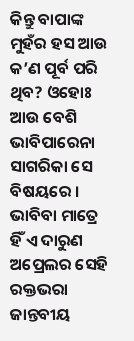କିନ୍ତୁ ବାପାଙ୍କ ମୁହଁର ହସ ଆଉ କ’ଣ ପୂର୍ବ ପରି ଥିବ? ଓହୋଃ ଆଉ ବେଶି ଭାବିପାରେନା ସାଗରିକା ସେ ବିଷୟରେ । ଭାବିବା ମାତ୍ରେ ହିଁ ଏ ଦାରୁଣ ଅପ୍ରେଲର ସେହି ରକ୍ତଭରା ଜାନ୍ତବୀୟ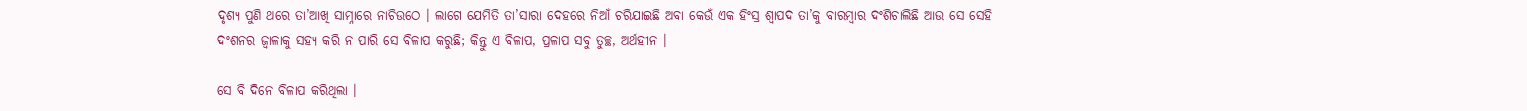ଦୃଶ୍ୟ ପୁଣି ଥରେ ତା’ଆଖି ସାମ୍ନାରେ ନାଚିଉଠେ । ଲାଗେ ଯେମିତି ତା’ସାରା ଦେହରେ ନିଆଁ ଚରିଯାଇଛି ଅବା କେଉଁ ଏକ ହିଂସ୍ର ଶ୍ୱାପଦ ତା’କୁ ବାରମ୍ବାର ଦଂଶିଚାଲିଛି ଆଉ ସେ ସେହି ଦଂଶନର ଜ୍ୱାଳାକୁ ସହ୍ୟ କରି ନ ପାରି ସେ ବିଳାପ କରୁଛି; କିନ୍ତୁ ଏ ବିଳାପ, ପ୍ରଳାପ ସବୁ ତୁଚ୍ଛ, ଅର୍ଥହୀନ ।

ସେ ବି ଦିନେ ବିଳାପ କରିଥିଲା ।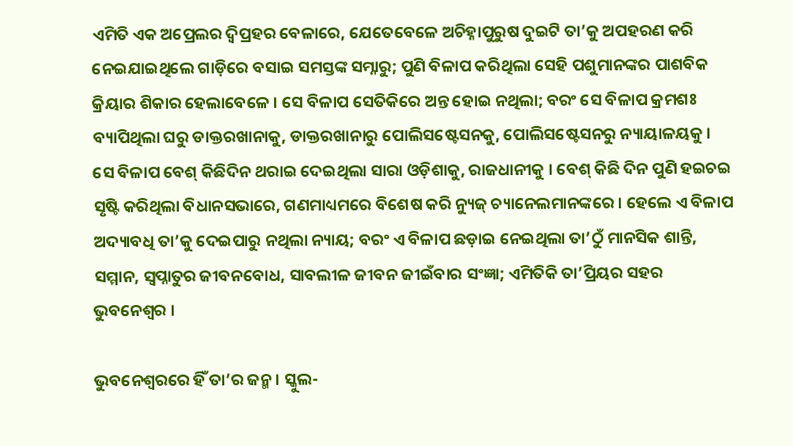ଏମିତି ଏକ ଅପ୍ରେଲର ଦ୍ୱିପ୍ରହର ବେଳାରେ, ଯେତେବେଳେ ଅଚିହ୍ନାପୁରୁଷ ଦୁଇଟି ତା’କୁ ଅପହରଣ କରି ନେଇଯାଇଥିଲେ ଗାଡ଼ିରେ ବସାଇ ସମସ୍ତଙ୍କ ସମ୍ନାରୁ; ପୁଣି ବିଳାପ କରିଥିଲା ସେହି ପଶୁମାନଙ୍କର ପାଶବିକ କ୍ରିୟାର ଶିକାର ହେଲାବେଳେ । ସେ ବିଳାପ ସେତିକିରେ ଅନ୍ତ ହୋଇ ନଥିଲା; ବରଂ ସେ ବିଳାପ କ୍ରମଶଃ ବ୍ୟାପିଥିଲା ଘରୁ ଡାକ୍ତରଖାନାକୁ, ଡାକ୍ତରଖାନାରୁ ପୋଲିସଷ୍ଟେସନକୁ, ପୋଲିସଷ୍ଟେସନରୁ ନ୍ୟାୟାଳୟକୁ । ସେ ବିଳାପ ବେଶ୍ କିଛିଦିନ ଥରାଇ ଦେଇଥିଲା ସାରା ଓଡ଼ିଶାକୁ, ରାଜଧାନୀକୁ । ବେଶ୍ କିଛି ଦିନ ପୁଣି ହଇଚଇ ସୃଷ୍ଟି କରିଥିଲା ବିଧାନସଭାରେ, ଗଣମାଧ୍ୟମରେ ବିଶେଷ କରି ନ୍ୟୁଜ୍ ଚ୍ୟାନେଲମାନଙ୍କରେ । ହେଲେ ଏ ବିଳାପ ଅଦ୍ୟାବଧି ତା’କୁ ଦେଇପାରୁ ନଥିଲା ନ୍ୟାୟ; ବରଂ ଏ ବିଳାପ ଛଡ଼ାଇ ନେଇଥିଲା ତା’ଠୁଁ ମାନସିକ ଶାନ୍ତି, ସମ୍ମାନ, ସ୍ୱପ୍ନାତୁର ଜୀବନବୋଧ, ସାବଲୀଳ ଜୀବନ ଜୀଇଁବାର ସଂଜ୍ଞା; ଏମିତିକି ତା’ପ୍ରିୟର ସହର ଭୁବନେଶ୍ୱର ।

ଭୁବନେଶ୍ୱରରେ ହିଁ ତା’ର ଜନ୍ମ । ସ୍କୁଲ-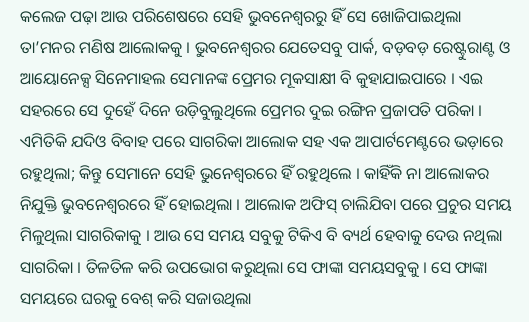କଲେଜ ପଢ଼ା ଆଉ ପରିଶେଷରେ ସେହି ଭୁବନେଶ୍ୱରରୁ ହିଁ ସେ ଖୋଜିପାଇଥିଲା ତା’ମନର ମଣିଷ ଆଲୋକକୁ । ଭୁବନେଶ୍ୱରର ଯେତେସବୁ ପାର୍କ, ବଡ଼ବଡ଼ ରେଷ୍ଟୁରାଣ୍ଟ ଓ ଆୟୋନେକ୍ସ ସିନେମାହଲ ସେମାନଙ୍କ ପ୍ରେମର ମୂକସାକ୍ଷୀ ବି କୁହାଯାଇପାରେ । ଏଇ ସହରରେ ସେ ଦୁହେଁ ଦିନେ ଉଡ଼ିବୁଲୁଥିଲେ ପ୍ରେମର ଦୁଇ ରଙ୍ଗିନ ପ୍ରଜାପତି ପରିକା । ଏମିତିକି ଯଦିଓ ବିବାହ ପରେ ସାଗରିକା ଆଲୋକ ସହ ଏକ ଆପାର୍ଟମେଣ୍ଟରେ ଭଡ଼ାରେ ରହୁଥିଲା; କିନ୍ତୁ ସେମାନେ ସେହି ଭୁନେଶ୍ୱରରେ ହିଁ ରହୁଥିଲେ । କାହିଁକି ନା ଆଲୋକର ନିଯୁକ୍ତି ଭୁବନେଶ୍ୱରରେ ହିଁ ହୋଇଥିଲା । ଆଲୋକ ଅଫିସ୍ ଚାଲିଯିବା ପରେ ପ୍ରଚୁର ସମୟ ମିଳୁଥିଲା ସାଗରିକାକୁ । ଆଉ ସେ ସମୟ ସବୁକୁ ଟିକିଏ ବି ବ୍ୟର୍ଥ ହେବାକୁ ଦେଉ ନଥିଲା ସାଗରିକା । ତିଳତିଳ କରି ଉପଭୋଗ କରୁଥିଲା ସେ ଫାଙ୍କା ସମୟସବୁକୁ । ସେ ଫାଙ୍କା ସମୟରେ ଘରକୁ ବେଶ୍ କରି ସଜାଉଥିଲା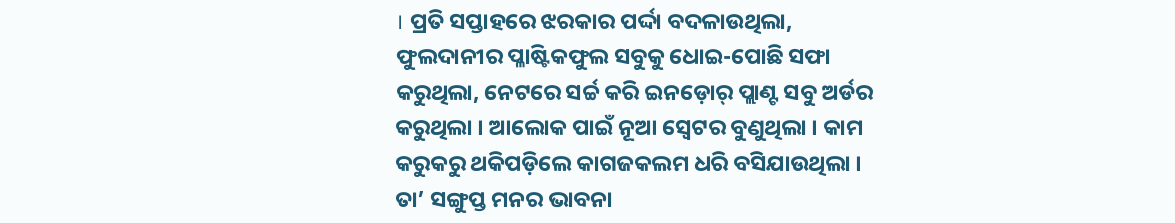। ପ୍ରତି ସପ୍ତାହରେ ଝରକାର ପର୍ଦ୍ଦା ବଦଳାଉଥିଲା, ଫୁଲଦାନୀର ପ୍ଳାଷ୍ଟିକଫୁଲ ସବୁକୁ ଧୋଇ-ପୋଛି ସଫା କରୁଥିଲା, ନେଟରେ ସର୍ଚ୍ଚ କରି ଇନଡ଼ୋର୍ ପ୍ଲାଣ୍ଟ ସବୁ ଅର୍ଡର କରୁଥିଲା । ଆଲୋକ ପାଇଁ ନୂଆ ସ୍ୱେଟର ବୁଣୁଥିଲା । କାମ କରୁକରୁ ଥକିପଡ଼ିଲେ କାଗଜକଲମ ଧରି ବସିଯାଉଥିଲା । ତା’ ସଙ୍ଗୁପ୍ତ ମନର ଭାବନା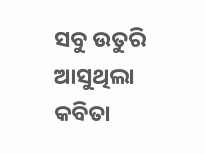ସବୁ ଉତୁରି ଆସୁଥିଲା କବିତା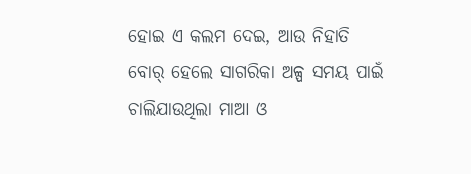ହୋଇ ଏ କଲମ ଦେଇ, ଆଉ ନିହାତି ବୋର୍ ହେଲେ ସାଗରିକା ଅଳ୍ପ ସମୟ ପାଇଁ ଚାଲିଯାଉଥିଲା ମାଆ ଓ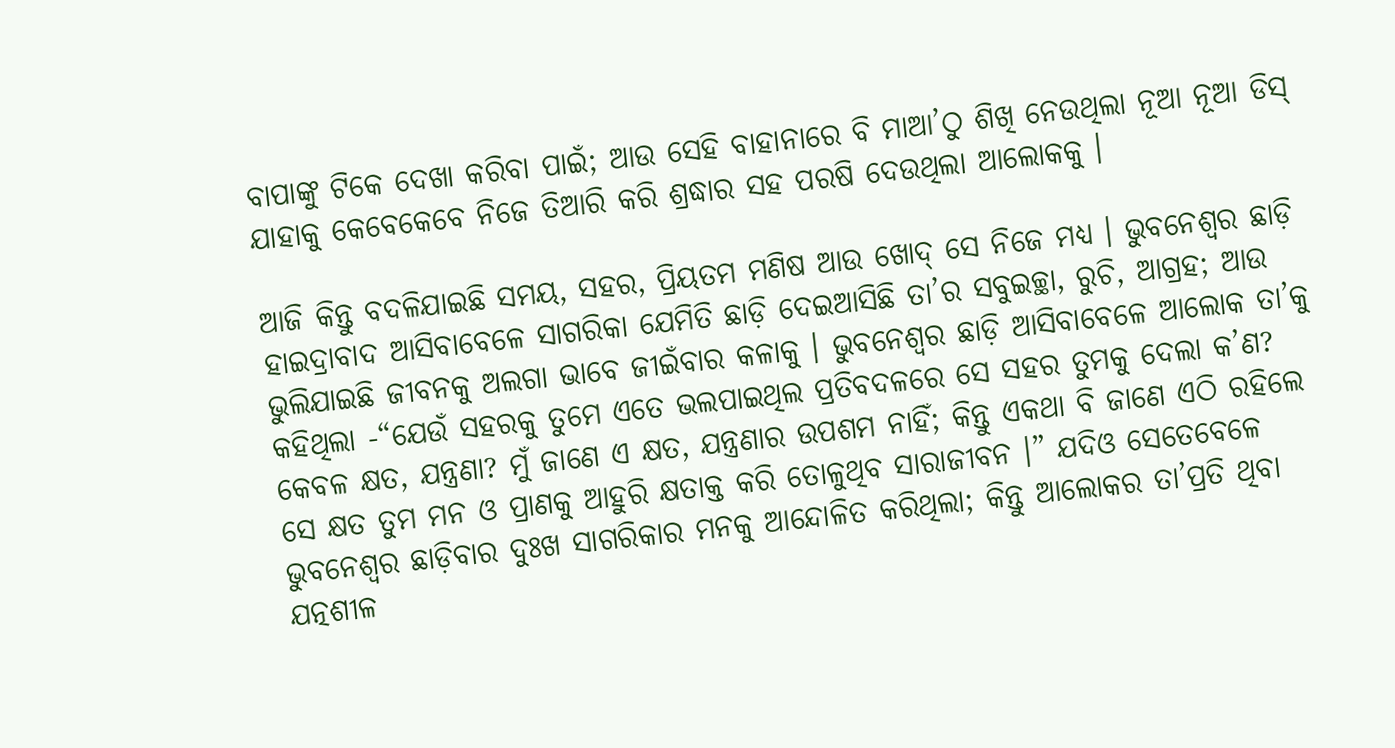ବାପାଙ୍କୁ ଟିକେ ଦେଖା କରିବା ପାଇଁ; ଆଉ ସେହି ବାହାନାରେ ବି ମାଆ’ଠୁ ଶିଖି ନେଉଥିଲା ନୂଆ ନୂଆ ଡିସ୍ ଯାହାକୁ କେବେକେବେ ନିଜେ ତିଆରି କରି ଶ୍ରଦ୍ଧାର ସହ ପରଷି ଦେଉଥିଲା ଆଲୋକକୁ ।

ଆଜି କିନ୍ତୁ ବଦଳିଯାଇଛି ସମୟ, ସହର, ପ୍ରିୟତମ ମଣିଷ ଆଉ ଖୋଦ୍ ସେ ନିଜେ ମଧ୍ୟ । ଭୁବନେଶ୍ୱର ଛାଡ଼ି ହାଇଦ୍ରାବାଦ ଆସିବାବେଳେ ସାଗରିକା ଯେମିତି ଛାଡ଼ି ଦେଇଆସିଛି ତା’ର ସବୁଇଚ୍ଛା, ରୁଚି, ଆଗ୍ରହ; ଆଉ ଭୁଲିଯାଇଛି ଜୀବନକୁ ଅଲଗା ଭାବେ ଜୀଇଁବାର କଳାକୁ । ଭୁବନେଶ୍ୱର ଛାଡ଼ି ଆସିବାବେଳେ ଆଲୋକ ତା’କୁ କହିଥିଲା -“ଯେଉଁ ସହରକୁ ତୁମେ ଏତେ ଭଲପାଇଥିଲ ପ୍ରତିବଦଳରେ ସେ ସହର ତୁମକୁ ଦେଲା କ’ଣ? କେବଳ କ୍ଷତ, ଯନ୍ତ୍ରଣା? ମୁଁ ଜାଣେ ଏ କ୍ଷତ, ଯନ୍ତ୍ରଣାର ଉପଶମ ନାହିଁ; କିନ୍ତୁ ଏକଥା ବି ଜାଣେ ଏଠି ରହିଲେ ସେ କ୍ଷତ ତୁମ ମନ ଓ ପ୍ରାଣକୁ ଆହୁରି କ୍ଷତାକ୍ତ କରି ତୋଳୁଥିବ ସାରାଜୀବନ ।” ଯଦିଓ ସେତେବେଳେ ଭୁବନେଶ୍ୱର ଛାଡ଼ିବାର ଦୁଃଖ ସାଗରିକାର ମନକୁ ଆନ୍ଦୋଳିତ କରିଥିଲା; କିନ୍ତୁ ଆଲୋକର ତା’ପ୍ରତି ଥିବା ଯତ୍ନଶୀଳ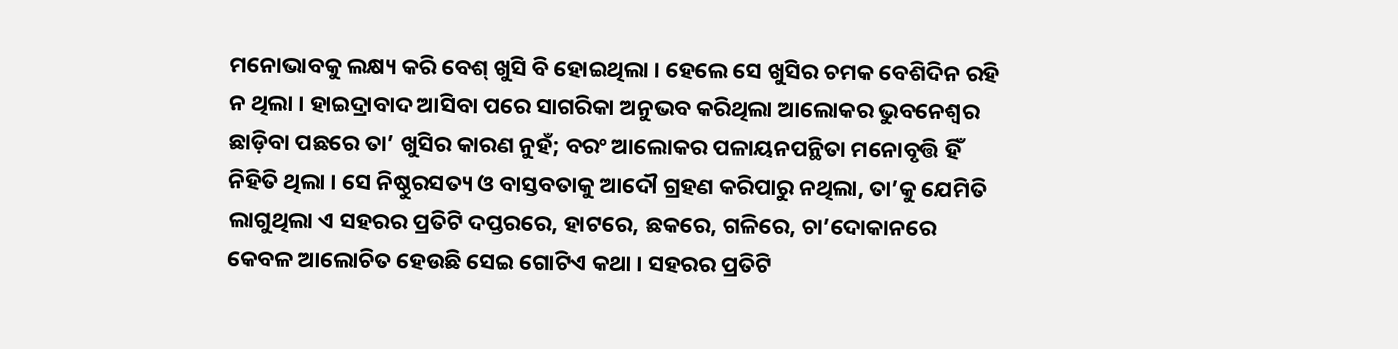ମନୋଭାବକୁ ଲକ୍ଷ୍ୟ କରି ବେଶ୍ ଖୁସି ବି ହୋଇଥିଲା । ହେଲେ ସେ ଖୁସିର ଚମକ ବେଶିଦିନ ରହି ନ ଥିଲା । ହାଇଦ୍ରାବାଦ ଆସିବା ପରେ ସାଗରିକା ଅନୁଭବ କରିଥିଲା ଆଲୋକର ଭୁବନେଶ୍ୱର ଛାଡ଼ିବା ପଛରେ ତା’ ଖୁସିର କାରଣ ନୁହଁ; ବରଂ ଆଲୋକର ପଳାୟନପନ୍ଥିତା ମନୋବୃତ୍ତି ହିଁ ନିହିତି ଥିଲା । ସେ ନିଷ୍ଠୁରସତ୍ୟ ଓ ବାସ୍ତବତାକୁ ଆଦୌ ଗ୍ରହଣ କରିପାରୁ ନଥିଲା, ତା’କୁ ଯେମିତି ଲାଗୁଥିଲା ଏ ସହରର ପ୍ରତିଟି ଦପ୍ତରରେ, ହାଟରେ, ଛକରେ, ଗଳିରେ, ଚା’ଦୋକାନରେ କେବଳ ଆଲୋଚିତ ହେଉଛି ସେଇ ଗୋଟିଏ କଥା । ସହରର ପ୍ରତିଟି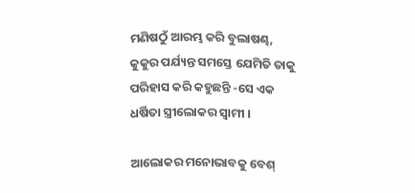ମଣିଷଠୁଁ ଆରମ୍ଭ କରି ବୁଲାଷଣ୍ଢ, କୁକୁର ପର୍ଯ୍ୟନ୍ତ ସମସ୍ତେ ଯେମିତି ତାକୁ ପରିହାସ କରି କହୁଛନ୍ତି -ସେ ଏକ ଧର୍ଷିତା ସ୍ତ୍ରୀଲୋକର ସ୍ୱାମୀ ।

ଆଲୋକର ମନୋଭାବକୁ ବେଶ୍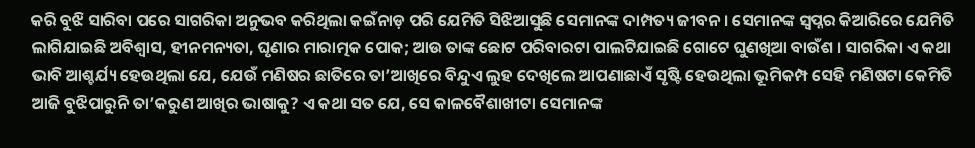କରି ବୁଝି ସାରିବା ପରେ ସାଗରିକା ଅନୁଭବ କରିଥିଲା କଇଁନାଡ଼ ପରି ଯେମିତି ସିଝିଆସୁଛି ସେମାନଙ୍କ ଦାମ୍ପତ୍ୟ ଜୀବନ । ସେମାନଙ୍କ ସ୍ୱପ୍ନର କିଆରିରେ ଯେମିତି ଲାଗିଯାଇଛି ଅବିଶ୍ୱାସ, ହୀନମନ୍ୟତା, ଘୃଣାର ମାରାତ୍ମକ ପୋକ; ଆଉ ତାଙ୍କ ଛୋଟ ପରିବାରଟା ପାଲଟିଯାଇଛି ଗୋଟେ ଘୁଣଖିଆ ବାଉଁଶ । ସାଗରିକା ଏ କଥା ଭାବି ଆଶ୍ଚର୍ଯ୍ୟ ହେଉଥିଲା ଯେ, ଯେଉଁ ମଣିଷର ଛାତିରେ ତା’ଆଖିରେ ବିନ୍ଦୁଏ ଲୁହ ଦେଖିଲେ ଆପଣାଛାଏଁ ସୃଷ୍ଟି ହେଉଥିଲା ଭୂମିକମ୍ପ ସେହି ମଣିଷଟା କେମିତି ଆଜି ବୁଝିପାରୁନି ତା’କରୁଣ ଆଖିର ଭାଷାକୁ? ଏ କଥା ସତ ଯେ, ସେ କାଳବୈଶାଖୀଟା ସେମାନଙ୍କ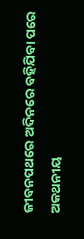ଜୀବନପଥରେ ଅଦିନରେ ବହିଯିବା ପରେ ଅକଥନୀୟ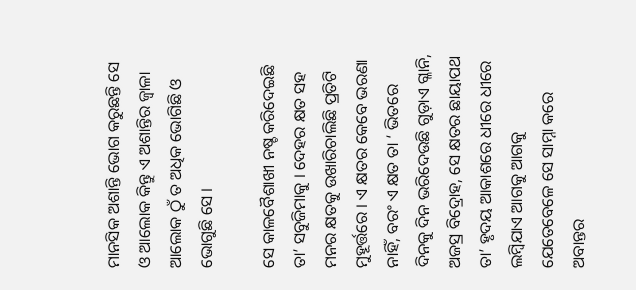ମାନସିକ ଅଶାନ୍ତି ଭୋଗ କରୁଛନ୍ତି ସେ ଓ ଆଲୋକ କିନ୍ତୁ ଏ ଅଶାନ୍ତିର ଜ୍ୱାଳା ଆଲୋକ ଠୁଁ ତ ଅଧିକ ଭୋଗିଛି ଓ ଭୋଗୁଛି ସେ ।

ସେ କାଳବୈଶାଖୀ ନଷ୍ଚ କରିଦେଇଛି ତା’ ସବୁଜିମାକୁ । ଦେହର କ୍ଷତ ସହ ମନର କ୍ଷତକୁ ଉଖାରିଚାଲିଛି ପ୍ରତିଟି ମୁହୂର୍ତ୍ତରେ । ଏ କ୍ଷତର କେବେ ଭରଣା ନାହିଁ, ବରଂ ଏ କ୍ଷତ ତା ‘ ଭିତରେ ଦିନକୁ ଦିନ ଭରିଦେଉଛି ଗୁଡ଼ାଏ ଗ୍ଳାନି, ଅଜସ୍ର ବିଦ୍ରୋହ, ସେ କ୍ଷତର ଛାୟାପଥ ତା’ ହୃଦୟ ଆକାଶରେ ଧୀରେ ଧୀରେ ଲମ୍ବିଯାଏ ଆଗକୁ ଆଗକୁ ଯେତେବେଳେ ସେ ସାମ୍ନା କରେ ଅବାନ୍ତର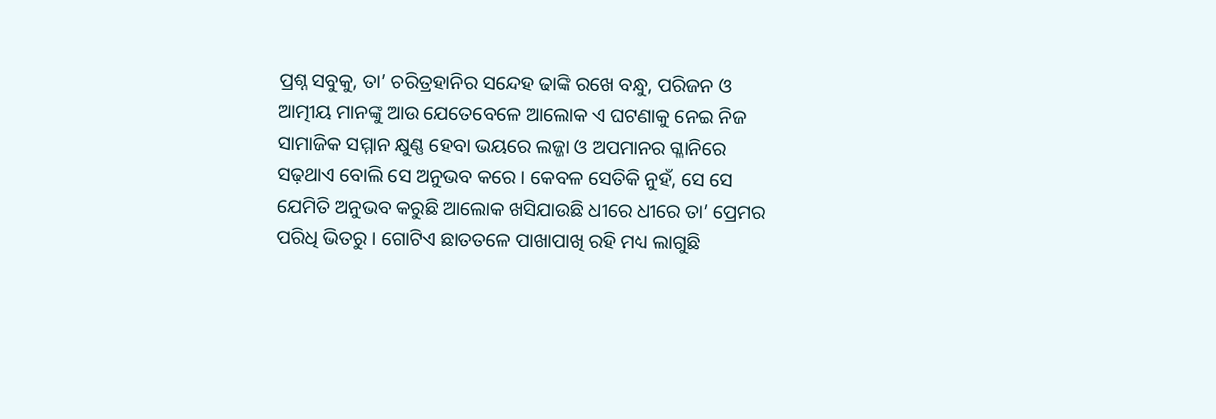ପ୍ରଶ୍ନ ସବୁକୁ, ତା’ ଚରିତ୍ରହାନିର ସନ୍ଦେହ ଢାଙ୍କି ରଖେ ବନ୍ଧୁ, ପରିଜନ ଓ ଆତ୍ମୀୟ ମାନଙ୍କୁ ଆଉ ଯେତେବେଳେ ଆଲୋକ ଏ ଘଟଣାକୁ ନେଇ ନିଜ ସାମାଜିକ ସମ୍ମାନ କ୍ଷୁଣ୍ଣ ହେବା ଭୟରେ ଲଜ୍ଜା ଓ ଅପମାନର ଗ୍ଳାନିରେ ସଢ଼ଥାଏ ବୋଲି ସେ ଅନୁଭବ କରେ । କେବଳ ସେତିକି ନୁହଁ, ସେ ସେ ଯେମିତି ଅନୁଭବ କରୁଛି ଆଲୋକ ଖସିଯାଉଛି ଧୀରେ ଧୀରେ ତା’ ପ୍ରେମର ପରିଧି ଭିତରୁ । ଗୋଟିଏ ଛାତତଳେ ପାଖାପାଖି ରହି ମଧ୍ୟ ଲାଗୁଛି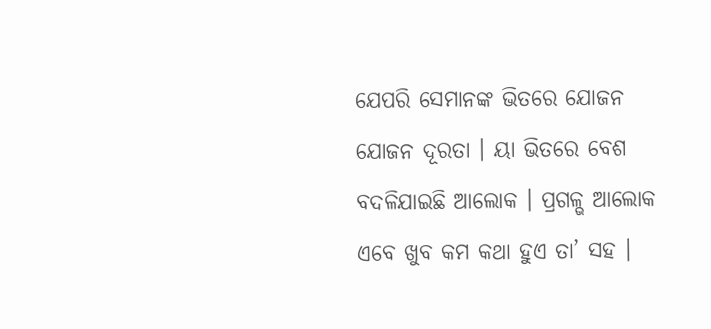ଯେପରି ସେମାନଙ୍କ ଭିତରେ ଯୋଜନ ଯୋଜନ ଦୂରତା । ୟା ଭିତରେ ବେଶ ବଦଳିଯାଇଛି ଆଲୋକ । ପ୍ରଗଳ୍ଭ ଆଲୋକ ଏବେ ଖୁବ କମ କଥା ହୁଏ ତା’ ସହ ।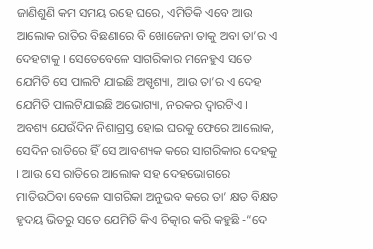ଜାଣିଶୁଣି କମ ସମୟ ରହେ ଘରେ, ଏମିତିକି ଏବେ ଆଉ ଆଲୋକ ରାତିର ବିଛଣାରେ ବି ଖୋଜେନା ତାକୁ ଅବା ତା’ର ଏ ଦେହଟାକୁ । ସେତେବେଳେ ସାଗରିକାର ମନେହୁଏ ସତେ ଯେମିତି ସେ ପାଲଟି ଯାଇଛି ଅସ୍ପୃଶ୍ୟା, ଆଉ ତା’ର ଏ ଦେହ ଯେମିତି ପାଲଟିଯାଇଛି ଅଭୋଗ୍ୟା, ନରକର ଦ୍ୱାରଟିଏ । ଅବଶ୍ୟ ଯେଉଁଦିନ ନିଶାଗ୍ରସ୍ତ ହୋଇ ଘରକୁ ଫେରେ ଆଲୋକ, ସେଦିନ ରାତିରେ ହିଁ ସେ ଆବଶ୍ୟକ କରେ ସାଗରିକାର ଦେହକୁ । ଆଉ ସେ ରାତିରେ ଆଲୋକ ସହ ଦେହଭୋଗରେ ମାତିଉଠିବା ବେଳେ ସାଗରିକା ଅନୁଭବ କରେ ତା’ କ୍ଷତ ବିକ୍ଷତ ହୃଦୟ ଭିତରୁ ସତେ ଯେମିତି କିଏ ଚିତ୍କାର କରି କହୁଛି -“ଦେ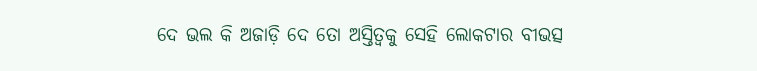ଦେ ଭଲ କି ଅଜାଡ଼ି ଦେ ତୋ ଅସ୍ତିତ୍ୱକୁ ସେହି ଲୋକଟାର ବୀଭତ୍ସ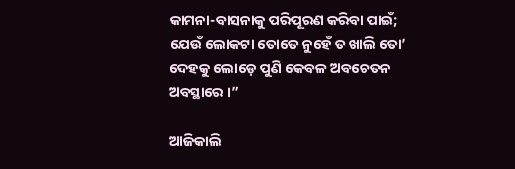କାମନା-ବାସନାକୁ ପରିପୂରଣ କରିବା ପାଇଁ; ଯେଉଁ ଲୋକଟା ତୋତେ ନୁହେଁ ତ ଖାଲି ତୋ’ ଦେହକୁ ଲୋଡ଼େ ପୁଣି କେବଳ ଅବଚେତନ ଅବସ୍ଥାରେ ।”

ଆଜିକାଲି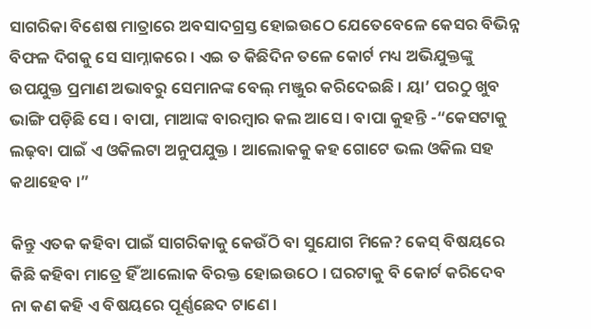ସାଗରିକା ବିଶେଷ ମାତ୍ରାରେ ଅବସାଦଗ୍ରସ୍ତ ହୋଇଉଠେ ଯେତେବେଳେ କେସର ବିଭିନ୍ନ ବିଫଳ ଦିଗକୁ ସେ ସାମ୍ନାକରେ । ଏଇ ତ କିଛିଦିନ ତଳେ କୋର୍ଟ ମଧ୍ୟ ଅଭିଯୁକ୍ତଙ୍କୁ ଉପଯୁକ୍ତ ପ୍ରମାଣ ଅଭାବରୁ ସେମାନଙ୍କ ବେଲ୍ ମଞ୍ଜୁର କରିଦେଇଛି । ୟା’ ପରଠୁ ଖୁବ ଭାଙ୍ଗି ପଡ଼ିଛି ସେ । ବାପା, ମାଆଙ୍କ ବାରମ୍ବାର କଲ ଆସେ । ବାପା କୁହନ୍ତି -“କେସଟାକୁ ଲଢ଼ବା ପାଇଁ ଏ ଓକିଲଟା ଅନୁପଯୁକ୍ତ । ଆଲୋକକୁ କହ ଗୋଟେ ଭଲ ଓକିଲ ସହ କଥାହେବ ।”

କିନ୍ତୁ ଏତକ କହିବା ପାଇଁ ସାଗରିକାକୁ କେଉଁଠି ବା ସୁଯୋଗ ମିଳେ? କେସ୍ ବିଷୟରେ କିଛି କହିବା ମାତ୍ରେ ହିଁ ଆଲୋକ ବିରକ୍ତ ହୋଇଉଠେ । ଘରଟାକୁ ବି କୋର୍ଟ କରିଦେବ ନା କଣ କହି ଏ ବିଷୟରେ ପୂର୍ଣ୍ଣଛେଦ ଟାଣେ ।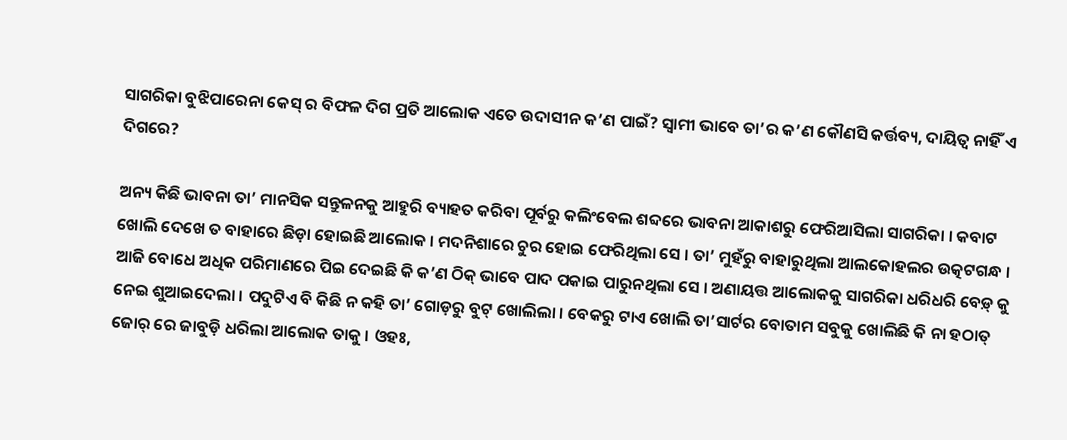ସାଗରିକା ବୁଝିପାରେନା କେସ୍ ର ବିଫଳ ଦିଗ ପ୍ରତି ଆଲୋକ ଏତେ ଉଦାସୀନ କ’ଣ ପାଇଁ? ସ୍ୱାମୀ ଭାବେ ତା’ର କ’ଣ କୌଣସି କର୍ତ୍ତବ୍ୟ, ଦାୟିତ୍ୱ ନାହିଁ ଏ ଦିଗରେ?

ଅନ୍ୟ କିଛି ଭାବନା ତା’ ମାନସିକ ସନ୍ତୁଳନକୁ ଆହୁରି ବ୍ୟାହତ କରିବା ପୂର୍ବରୁ କଲିଂବେଲ ଶବ୍ଦରେ ଭାବନା ଆକାଶରୁ ଫେରିଆସିଲା ସାଗରିକା । କବାଟ ଖୋଲି ଦେଖେ ତ ବାହାରେ ଛିଡ଼ା ହୋଇଛି ଆଲୋକ । ମଦନିଶାରେ ଚୁର ହୋଇ ଫେରିଥିଲା ସେ । ତା’ ମୁହଁରୁ ବାହାରୁଥିଲା ଆଲକୋହଲର ଉତ୍କଟଗନ୍ଧ । ଆଜି ବୋଧେ ଅଧିକ ପରିମାଣରେ ପିଇ ଦେଇଛି କି କ’ଣ ଠିକ୍ ଭାବେ ପାଦ ପକାଇ ପାରୁନଥିଲା ସେ । ଅଣାୟତ୍ତ ଆଲୋକକୁ ସାଗରିକା ଧରିଧରି ବେଡ଼୍ କୁ ନେଇ ଶୁଆଇଦେଲା । ପଦୁଟିଏ ବି କିଛି ନ କହି ତା’ ଗୋଡ଼ରୁ ବୁଟ୍ ଖୋଲିଲା । ବେକରୁ ଟାଏ ଖୋଲି ତା’ସାର୍ଟର ବୋତାମ ସବୁକୁ ଖୋଲିଛି କି ନା ହଠାତ୍ ଜୋର୍ ରେ ଜାବୁଡ଼ି ଧରିଲା ଆଲୋକ ତାକୁ । ଓହଃ,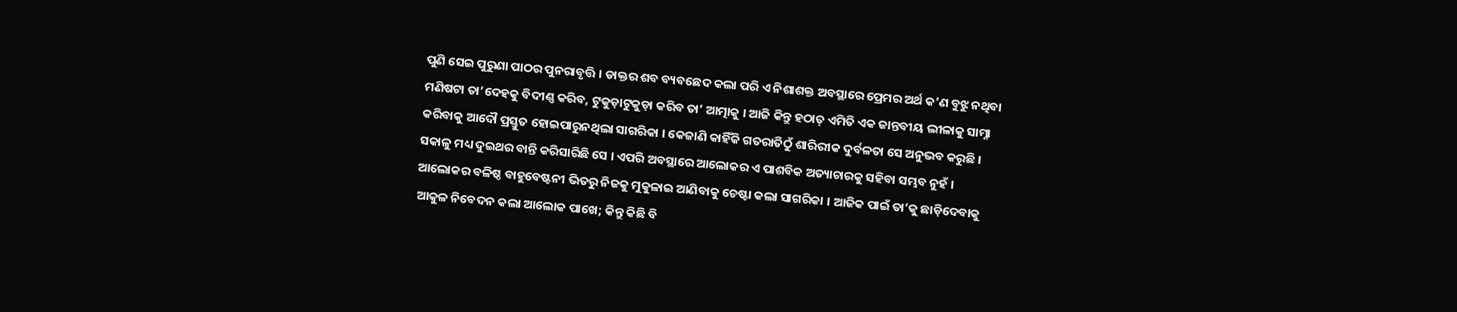ପୁଣି ସେଇ ପୁରୁଣା ପାଠର ପୁନରାବୃତ୍ତି । ଡାକ୍ତର ଶବ ବ୍ୟବଛେଦ କଲା ପରି ଏ ନିଶାଶକ୍ତ ଅବସ୍ଥାରେ ପ୍ରେମର ଅର୍ଥ କ’ଣ ବୁଝୁ ନଥିବା ମଣିଷଟା ତା’ଦେହକୁ ବିଦୀଣ୍ଣ କରିବ, ଟୁକୁଡ଼ାଟୁକୁଡ଼ା କରିବ ତା’ ଆତ୍ମାକୁ । ଆଜି କିନ୍ତୁ ହଠାତ୍ ଏମିତି ଏକ ଜାନ୍ତବୀୟ ଲୀଳାକୁ ସାମ୍ନା କରିବାକୁ ଆଦୌ ପ୍ରସ୍ତୁତ ହୋଇପାରୁନଥିଲା ସାଗରିକା । କେଜାଣି କାହିଁକି ଗତରାତିଠୁଁ ଶାରିରୀକ ଦୁର୍ବଳତା ସେ ଅନୁଭବ କରୁଛି । ସକାଳୁ ମଧ୍ୟ ଦୁଇଥର ବାନ୍ତି କରିସାରିଛି ସେ । ଏପରି ଅବସ୍ଥାରେ ଆଲୋକର ଏ ପାଶବିକ ଅତ୍ୟାଚାରକୁ ସହିବା ସମ୍ଭବ ନୁହଁ । ଆଲୋକର ବଳିଷ୍ଠ ବାହୁବେଷ୍ଟନୀ ଭିତରୁ ନିଜକୁ ମୁକୁଳାଇ ଆଣିବାକୁ ଚେଷ୍ଟା କଲା ସାଗରିକା । ଆଜିକ ପାଇଁ ତା’କୁ ଛାଡ଼ିଦେବାକୁ ଆକୁଳ ନିବେଦନ କଲା ଆଲୋକ ପାଖେ; କିନ୍ତୁ କିଛି ବି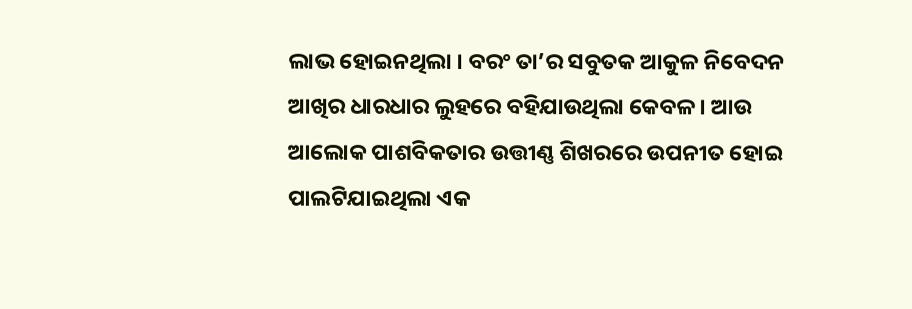ଲାଭ ହୋଇନଥିଲା । ବରଂ ତା’ର ସବୁତକ ଆକୁଳ ନିବେଦନ ଆଖିର ଧାରଧାର ଲୁହରେ ବହିଯାଉଥିଲା କେବଳ । ଆଉ ଆଲୋକ ପାଶବିକତାର ଉତ୍ତୀଣ୍ଣ ଶିଖରରେ ଉପନୀତ ହୋଇ ପାଲଟିଯାଇଥିଲା ଏକ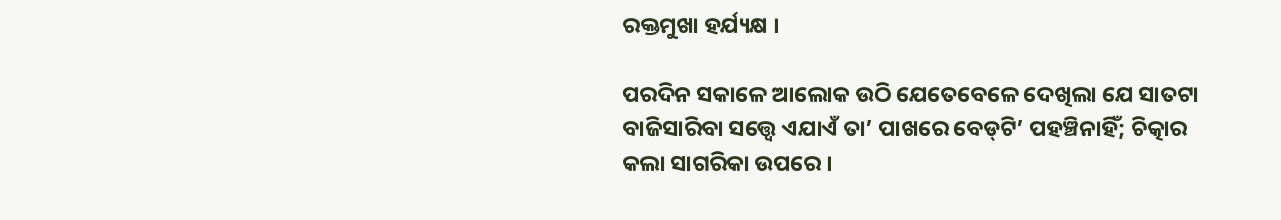ରକ୍ତମୁଖା ହର୍ଯ୍ୟକ୍ଷ ।

ପରଦିନ ସକାଳେ ଆଲୋକ ଉଠି ଯେତେବେଳେ ଦେଖିଲା ଯେ ସାତଟା ବାଜିସାରିବା ସତ୍ତ୍ୱେ ଏଯାଏଁ ତା’ ପାଖରେ ବେଡ୍‌ଟି’ ପହଞ୍ଚିନାହିଁ; ଚିତ୍କାର କଲା ସାଗରିକା ଉପରେ ।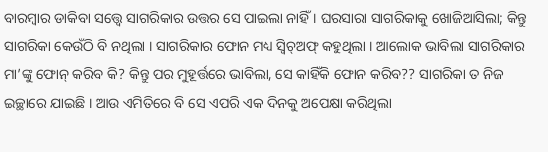ବାରମ୍ବାର ଡାକିବା ସତ୍ତ୍ୱେ ସାଗରିକାର ଉତ୍ତର ସେ ପାଇଲା ନାହିଁ । ଘରସାରା ସାଗରିକାକୁ ଖୋଜିଆସିଲା; କିନ୍ତୁ ସାଗରିକା କେଉଁଠି ବି ନଥିଲା । ସାଗରିକାର ଫୋନ ମଧ୍ୟ ସ୍ୱିଚ୍ଅଫ୍ କହୁଥିଲା । ଆଲୋକ ଭାବିଲା ସାଗରିକାର ମା’ଙ୍କୁ ଫୋନ୍ କରିବ କି? କିନ୍ତୁ ପର ମୁହୂର୍ତ୍ତରେ ଭାବିଲା, ସେ କାହିଁକି ଫୋନ କରିବ?? ସାଗରିକା ତ ନିଜ ଇଚ୍ଛାରେ ଯାଇଛି । ଆଉ ଏମିତିରେ ବି ସେ ଏପରି ଏକ ଦିନକୁ ଅପେକ୍ଷା କରିଥିଲା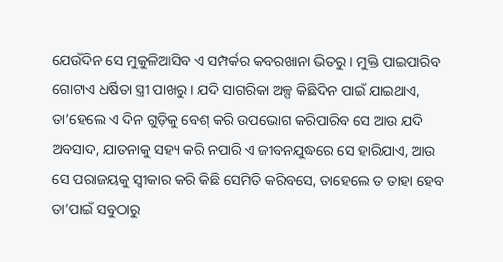ଯେଉଁଦିନ ସେ ମୁକୁଳିଆସିବ ଏ ସମ୍ପର୍କର କବରଖାନା ଭିତରୁ । ମୁକ୍ତି ପାଇପାରିବ ଗୋଟାଏ ଧର୍ଷିତା ସ୍ତ୍ରୀ ପାଖରୁ । ଯଦି ସାଗରିକା ଅଳ୍ପ କିଛିଦିନ ପାଇଁ ଯାଇଥାଏ, ତା’ହେଲେ ଏ ଦିନ ଗୁଡ଼ିକୁ ବେଶ୍ କରି ଉପଭୋଗ କରିପାରିବ ସେ ଆଉ ଯଦି ଅବସାଦ, ଯାତନାକୁ ସହ୍ୟ କରି ନପାରି ଏ ଜୀବନଯୁଦ୍ଧରେ ସେ ହାରିଯାଏ, ଆଉ ସେ ପରାଜୟକୁ ସ୍ୱୀକାର କରି କିଛି ସେମିତି କରିବସେ, ତାହେଲେ ତ ତାହା ହେବ ତା’ପାଇଁ ସବୁଠାରୁ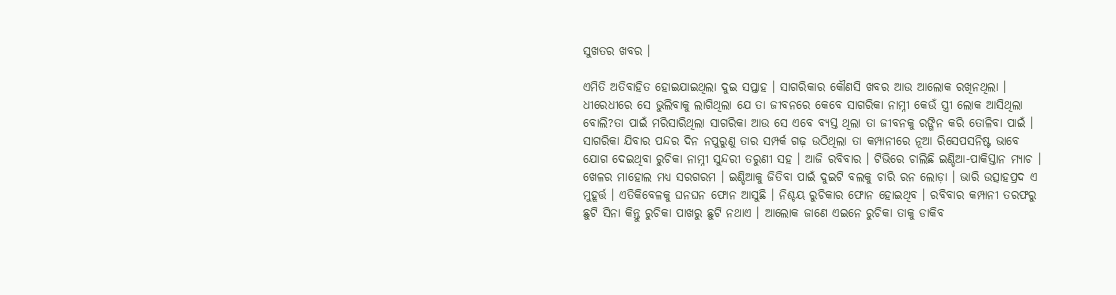ସୁଖତର ଖବର ।

ଏମିତି ଅତିବାହିତ ହୋଇଯାଇଥିଲା ଦୁଇ ସପ୍ତାହ । ସାଗରିକାର କୌଣସି ଖବର ଆଉ ଆଲୋକ ରଖିନଥିଲା । ଧୀରେଧୀରେ ସେ ଭୁଲିବାକୁ ଲାଗିଥିଲା ଯେ ତା ଜୀବନରେ କେବେ ସାଗରିକା ନାମ୍ନୀ କେଉଁ ସ୍ତ୍ରୀ ଲୋକ ଆସିଥିଲା ବୋଲି?ତା ପାଇଁ ମରିସାରିଥିଲା ସାଗରିକା ଆଉ ସେ ଏବେ ବ୍ୟସ୍ତ ଥିଲା ତା ଜୀବନକୁ ରଙ୍ଗିନ କରି ତୋଳିବା ପାଇଁ । ସାଗରିକା ଯିବାର ପନ୍ଦର ଦିନ ନପୁରୁଣୁ ତାର ସମ୍ପର୍କ ଗଢ଼ ଉଠିଥିଲା ତା କମ୍ପାନୀରେ ନୂଆ ରିସେପସନିଷ୍ଟ ଭାବେ ଯୋଗ ଦେଇଥିବା ରୁଚିକା ନାମ୍ନୀ ସୁନ୍ଦରୀ ତରୁଣୀ ସହ । ଆଜି ରବିବାର । ଟିଭିରେ ଚାଲିଛି ଇଣ୍ଡିଆ-ପାକିସ୍ତାନ ମ୍ୟାଚ । ଖେଳର ମାହୋଲ ମଧ୍ୟ ସରଗରମ । ଇଣ୍ଡିଆକୁ ଜିତିବା ପାଇଁ ଦୁଇଟି ବଲକୁ ଚାରି ରନ ଲୋଡ଼ା । ଭାରି ଉତ୍ସାହପ୍ରଦ ଏ ମୁହୂର୍ତ୍ତ । ଏତିକିବେଳକୁ ଘନଘନ ଫୋନ ଆସୁଛି । ନିଶ୍ଚୟ ରୁଚିକାର ଫୋନ ହୋଇଥିବ । ରବିବାର କମ୍ପାନୀ ତରଫରୁ ଛୁଟି ସିନା କିନ୍ତୁ ରୁଚିକା ପାଖରୁ ଛୁଟି ନଥାଏ । ଆଲୋକ ଜାଣେ ଏଇନେ ରୁଚିକା ତାକୁ ଡାକିବ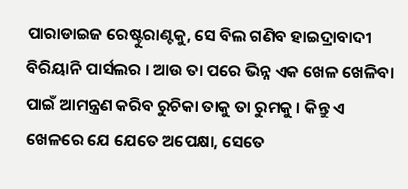ପାରାଡାଇଜ ରେଷ୍ଟୁରାଣ୍ଟକୁ, ସେ ବିଲ ଗଣିବ ହାଇଦ୍ରାବାଦୀ ବିରିୟାନି ପାର୍ସଲର । ଆଉ ତା ପରେ ଭିନ୍ନ ଏକ ଖେଳ ଖେଳିବା ପାଇଁ ଆମନ୍ତ୍ରଣ କରିବ ରୁଚିକା ତାକୁ ତା ରୁମକୁ । କିନ୍ତୁ ଏ ଖେଳରେ ଯେ ଯେତେ ଅପେକ୍ଷା, ସେତେ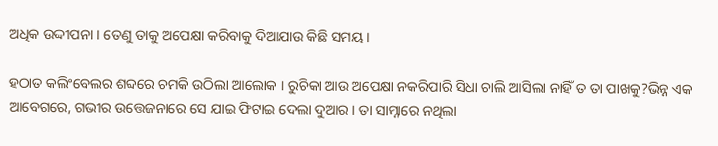ଅଧିକ ଉଦ୍ଦୀପନା । ତେଣୁ ତାକୁ ଅପେକ୍ଷା କରିବାକୁ ଦିଆଯାଉ କିଛି ସମୟ ।

ହଠାତ କଲିଂବେଲର ଶବ୍ଦରେ ଚମକି ଉଠିଲା ଆଲୋକ । ରୁଚିକା ଆଉ ଅପେକ୍ଷା ନକରିପାରି ସିଧା ଚାଲି ଆସିଲା ନାହିଁ ତ ତା ପାଖକୁ?ଭିନ୍ନ ଏକ ଆବେଗରେ, ଗଭୀର ଉତ୍ତେଜନାରେ ସେ ଯାଇ ଫିଟାଇ ଦେଲା ଦୁଆର । ତା ସାମ୍ନାରେ ନଥିଲା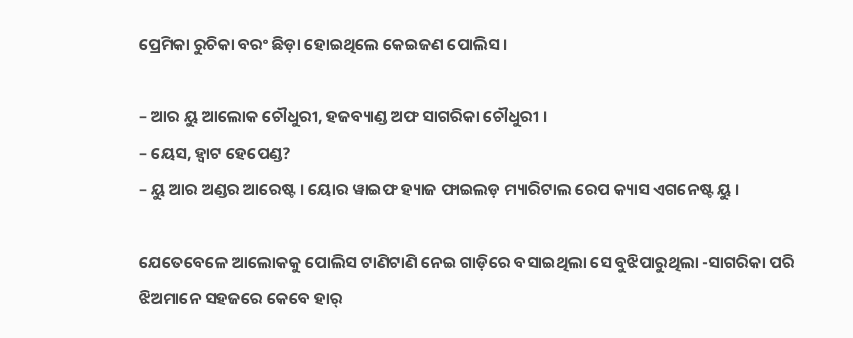ପ୍ରେମିକା ରୁଚିକା ବରଂ ଛିଡ଼ା ହୋଇଥିଲେ କେଇଜଣ ପୋଲିସ ।

– ଆର ୟୁ ଆଲୋକ ଚୌଧୁରୀ, ହଜବ୍ୟାଣ୍ଡ ଅଫ ସାଗରିକା ଚୌଧୁରୀ ।
– ୟେସ, ହ୍ଵାଟ ହେପେଣ୍ଡ?
– ୟୁ ଆର ଅଣ୍ଡର ଆରେଷ୍ଟ । ୟୋର ୱାଇଫ ହ୍ୟାଜ ଫାଇଲଡ଼ ମ୍ୟାରିଟାଲ ରେପ କ୍ୟାସ ଏଗନେଷ୍ଟ ୟୁ ।

ଯେତେବେଳେ ଆଲୋକକୁ ପୋଲିସ ଟାଣିଟାଣି ନେଇ ଗାଡ଼ିରେ ବସାଇଥିଲା ସେ ବୁଝିପାରୁଥିଲା -ସାଗରିକା ପରି ଝିଅମାନେ ସହଜରେ କେବେ ହାର୍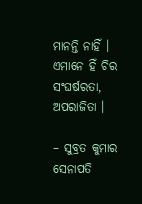ମାନନ୍ତି ନାହିଁ । ଏମାନେ ହିଁ ଚିର ସଂଘର୍ଷରତା, ଅପରାଜିତା ।

– ସୁବ୍ରତ କୁମାର ସେନାପତି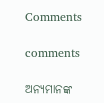Comments

comments

ଅନ୍ୟମାନଙ୍କ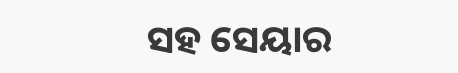ସହ ସେୟାର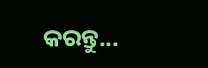କରନ୍ତୁ...